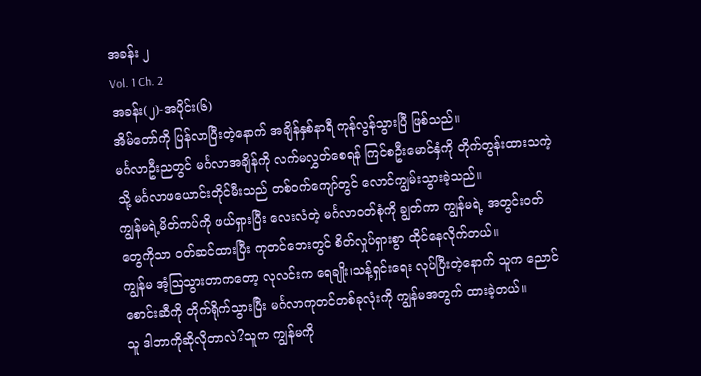အခန်း ၂
Vol. 1 Ch. 2
အခန်း(၂)-အပိုင်း(၆)
အိမ်တော်ကို ပြန်လာပြီးတဲ့နောက် အချိန်နှစ်နာရီ ကုန်လွန်သွားပြီ ဖြစ်သည်။
မင်္ဂလာဦးညတွင် မင်္ဂလာအချိန်ကို လက်မလွှတ်စေရန် ကြင်စဦးမောင်နှံကို တိုက်တွန်းထားသကဲ့သို့ မင်္ဂလာဖယောင်းတိုင်မီးသည် တစ်ဝက်ကျော်တွင် လောင်ကျွမ်းသွားခဲ့သည်။
ကျွန်မရဲ့မိတ်ကပ်ကို ဖယ်ရှားပြီး လေးလံတဲ့ မင်္ဂလာဝတ်စုံကို ချွတ်ကာ ကျွန်မရဲ့ အတွင်းဝတ်တွေကိုသာ ဝတ်ဆင်ထားပြီး ကုတင်ဘေးတွင် စိတ်လှုပ်ရှားစွာ ထိုင်နေလိုက်တယ်။
ကျွန်မ အံ့ဩသွားတာကတော့ လုလင်းက ရေချိုး၊သန့်ရှင်းရေး လုပ်ပြီးတဲ့နောက် သူက ညောင်စောင်းဆီကို တိုက်ရိုက်သွားပြီး မင်္ဂလာကုတင်တစ်ခုလုံးကို ကျွန်မအတွက် ထားခဲ့တယ်။
သူ ဒါဘာကိုဆိုလိုတာလဲ?သူက ကျွန်မကို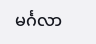မင်္ဂလာ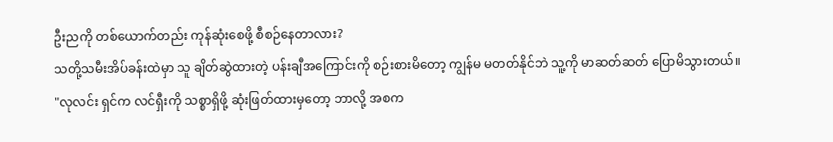ဦးညကို တစ်ယောက်တည်း ကုန်ဆုံးစေဖို့ စီစဉ်နေတာလား?
သတို့သမီးအိပ်ခန်းထဲမှာ သူ ချိတ်ဆွဲထားတဲ့ ပန်းချီအကြောင်းကို စဉ်းစားမိတော့ ကျွန်မ မတတ်နိုင်ဘဲ သူ့ကို မာဆတ်ဆတ် ပြောမိသွားတယ်။
"လုလင်း ရှင်က လင်ရှီးကို သစ္စာရှိဖို့ ဆုံးဖြတ်ထားမှတော့ ဘာလို့ အစက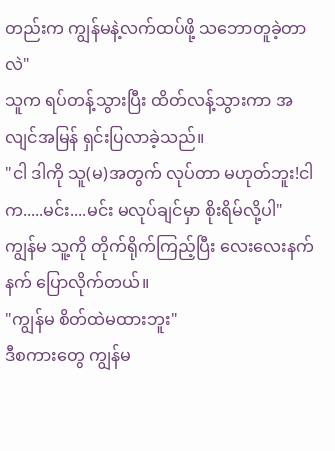တည်းက ကျွန်မနဲ့လက်ထပ်ဖို့ သဘောတူခဲ့တာလဲ"
သူက ရပ်တန့်သွားပြီး ထိတ်လန့်သွားကာ အလျင်အမြန် ရှင်းပြလာခဲ့သည်။
"ငါ ဒါကို သူ(မ)အတွက် လုပ်တာ မဟုတ်ဘူး!ငါက.....မင်း....မင်း မလုပ်ချင်မှာ စိုးရိမ်လို့ပါ"
ကျွန်မ သူ့ကို တိုက်ရိုက်ကြည့်ပြီး လေးလေးနက်နက် ပြောလိုက်တယ်။
"ကျွန်မ စိတ်ထဲမထားဘူး"
ဒီစကားတွေ ကျွန်မ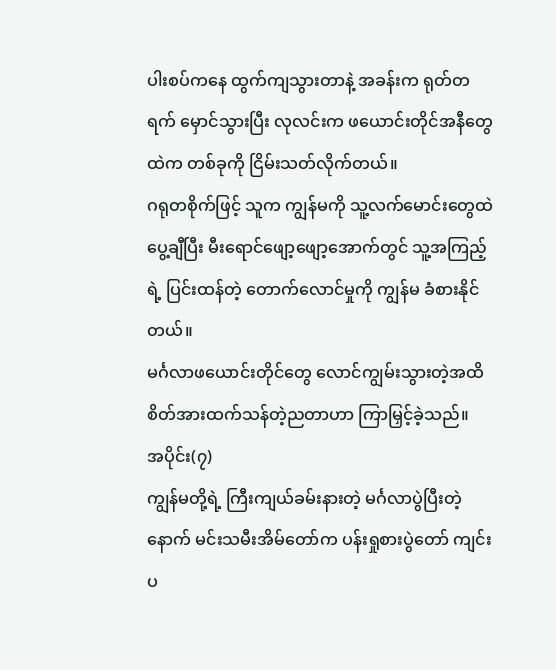ပါးစပ်ကနေ ထွက်ကျသွားတာနဲ့ အခန်းက ရုတ်တရက် မှောင်သွားပြီး လုလင်းက ဖယောင်းတိုင်အနီတွေထဲက တစ်ခုကို ငြိမ်းသတ်လိုက်တယ်။
ဂရုတစိုက်ဖြင့် သူက ကျွန်မကို သူ့လက်မောင်းတွေထဲ ပွေ့ချီပြီး မီးရောင်ဖျော့ဖျော့အောက်တွင် သူ့အကြည့်ရဲ့ ပြင်းထန်တဲ့ တောက်လောင်မှုကို ကျွန်မ ခံစားနိုင်တယ်။
မင်္ဂလာဖယောင်းတိုင်တွေ လောင်ကျွမ်းသွားတဲ့အထိ စိတ်အားထက်သန်တဲ့ညတာဟာ ကြာမြှင့်ခဲ့သည်။
အပိုင်း(၇)
ကျွန်မတို့ရဲ့ ကြီးကျယ်ခမ်းနားတဲ့ မင်္ဂလာပွဲပြီးတဲ့နောက် မင်းသမီးအိမ်တော်က ပန်းရှုစားပွဲတော် ကျင်းပ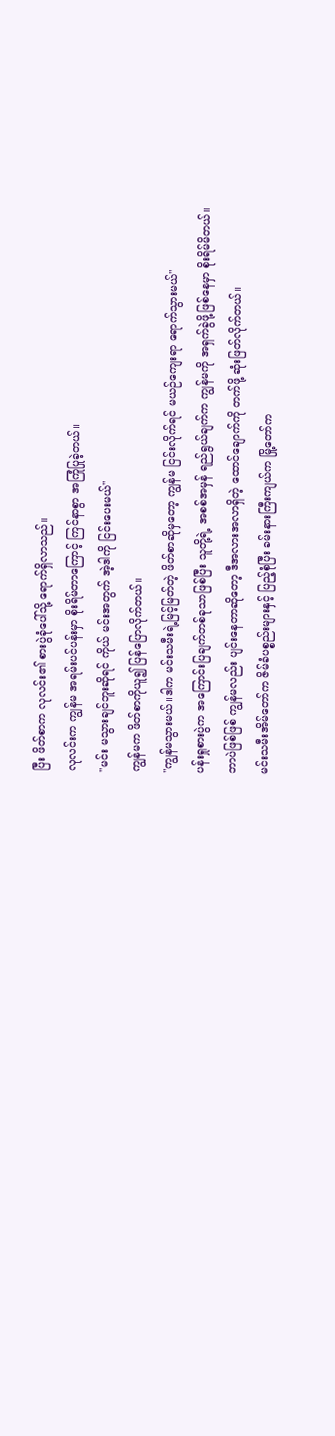ပြီး ဖိတ်စာက လုလင်း၏ စားပွဲခုံပေါ်သို့ ရောက်ရှိလာသည်။
လုလင်းက ကျွန်မ အရမ်းပင်ပန်းမှာ စိုးရိမ်တာကြောင့် ကြင်နာစွာ အကြုံပြုခဲ့တယ်။
"မင်း မသွားချင်ဘူးဆိုရင် ကိုယ် မင်းအတွက် အဲ့ဒါကို ငြင်းပေးမယ်"
ကျွန်မက ဖိတ်စာကိုယူ၍ ပြန်ပြောလိုက်တယ်။
"ကျွန်မသွားမယ်။ဒါက မင်းသမီးရဲ့မြင့်မြတ်တဲ့ ဖိတ်စာဆိုမှတော့ ကျွန်မ ငြင်းလိုက်ရင် မယဉ်ကျေးရာ ရောက်သွားမယ်"
ပန်းရှုစားပွဲက အကြောင်းပြချက်တစ်ခုသာဖြစ်ပြီး သူတို့ရဲ့ အစစ်အမှန် ရည်ရွယ်ချက်က ကျွန်မကို အရှက်ခွဲဖို့ဖြစ်နေမှာ စိုးရိမ်မိတယ်။
ဘာပဲဖြစ်ဖြစ် ကျွန်မလည်း ပျင်းနေတာဆိုတော့ ဒီအလားအလာရှိတဲ့ ထောင်ချောက်ကို တက်ဖို့ ဆုံးဖြတ်လိုက်တယ်။
မင်းသမီးအိမ်တော်က ဇိမ်ခံပစ္စည်းများနှင့် ပြည့်စုံပြီး ခမ်းနားကြီးကျယ်က မြို့တော်က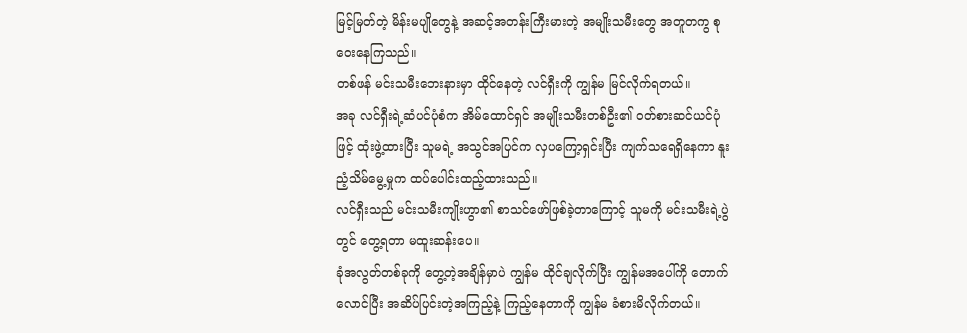မြင့်မြတ်တဲ့ မိန်းမပျိုတွေနဲ့ အဆင့်အတန်းကြီးမားတဲ့ အမျိုးသမီးတွေ အတူတကွ စုဝေးနေကြသည်။
တစ်ဖန် မင်းသမီးဘေးနားမှာ ထိုင်နေတဲ့ လင်ရှီးကို ကျွန်မ မြင်လိုက်ရတယ်။
အခု လင်ရှီးရဲ့ဆံပင်ပုံစံက အိမ်ထောင်ရှင် အမျိုးသမီးတစ်ဦး၏ ဝတ်စားဆင်ယင်ပုံဖြင့် ထုံးဖွဲ့ထားပြီး သူမရဲ့ အသွင်အပြင်က လှပကြော့ရှင်းပြီး ကျက်သရေရှိနေကာ နူးညံ့သိမ်မွေ့မှုက ထပ်ပေါင်းထည့်ထားသည်။
လင်ရှီးသည် မင်းသမီးကျိုးဟွာ၏ စာသင်ဖော်ဖြစ်ခဲ့တာကြောင့် သူမကို မင်းသမီးရဲ့ပွဲတွင် တွေ့ရတာ မထူးဆန်းပေ။
ခုံအလွတ်တစ်ခုကို တွေ့တဲ့အချိန်မှာပဲ ကျွန်မ ထိုင်ချလိုက်ပြီး ကျွန်မအပေါ်ကို တောက်လောင်ပြီး အဆိပ်ပြင်းတဲ့အကြည့်နဲ့ ကြည့်နေတာကို ကျွန်မ ခံစားမိလိုက်တယ်။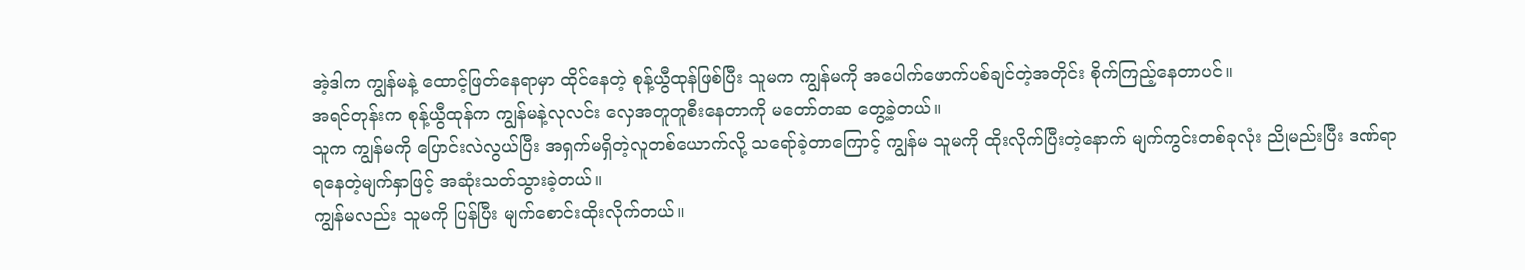အဲ့ဒါက ကျွန်မနဲ့ ထောင့်ဖြတ်နေရာမှာ ထိုင်နေတဲ့ စုန့်ယွီထုန်ဖြစ်ပြီး သူမက ကျွန်မကို အပေါက်ဖောက်ပစ်ချင်တဲ့အတိုင်း စိုက်ကြည့်နေတာပင်။
အရင်တုန်းက စုန့်ယွီထုန်က ကျွန်မနဲ့လုလင်း လှေအတူတူစီးနေတာကို မတော်တဆ တွေ့ခဲ့တယ်။
သူက ကျွန်မကို ပြောင်းလဲလွယ်ပြီး အရှက်မရှိတဲ့လူတစ်ယောက်လို့ သရော်ခဲ့တာကြောင့် ကျွန်မ သူမကို ထိုးလိုက်ပြီးတဲ့နောက် မျက်ကွင်းတစ်ခုလုံး ညိုမည်းပြီး ဒဏ်ရာရနေတဲ့မျက်နှာဖြင့် အဆုံးသတ်သွားခဲ့တယ်။
ကျွန်မလည်း သူမကို ပြန်ပြီး မျက်စောင်းထိုးလိုက်တယ်။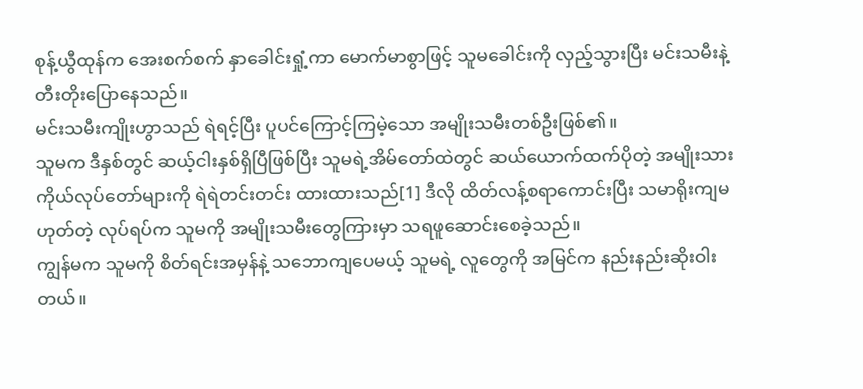စုန့်ယွီထုန်က အေးစက်စက် နှာခေါင်းရှုံ့ကာ မောက်မာစွာဖြင့် သူမခေါင်းကို လှည့်သွားပြီး မင်းသမီးနဲ့ တီးတိုးပြောနေသည်။
မင်းသမီးကျိုးဟွာသည် ရဲရင့်ပြီး ပူပင်ကြောင့်ကြမဲ့သော အမျိုးသမီးတစ်ဦးဖြစ်၏။
သူမက ဒီနှစ်တွင် ဆယ့်ငါးနှစ်ရှိပြီဖြစ်ပြီး သူမရဲ့အိမ်တော်ထဲတွင် ဆယ်ယောက်ထက်ပိုတဲ့ အမျိုးသားကိုယ်လုပ်တော်များကို ရဲရဲတင်းတင်း ထားထားသည်[1] ဒီလို ထိတ်လန့်စရာကောင်းပြီး သမာရိုးကျမဟုတ်တဲ့ လုပ်ရပ်က သူမကို အမျိုးသမီးတွေကြားမှာ သရဖူဆောင်းစေခဲ့သည်။
ကျွန်မက သူမကို စိတ်ရင်းအမှန်နဲ့ သဘောကျပေမယ့် သူမရဲ့ လူတွေကို အမြင်က နည်းနည်းဆိုးဝါးတယ်။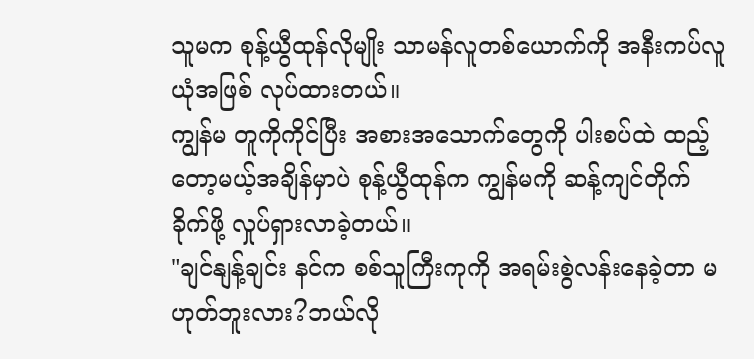သူမက စုန့်ယွီထုန်လိုမျိုး သာမန်လူတစ်ယောက်ကို အနီးကပ်လူယုံအဖြစ် လုပ်ထားတယ်။
ကျွန်မ တူကိုကိုင်ပြီး အစားအသောက်တွေကို ပါးစပ်ထဲ ထည့်တော့မယ့်အချိန်မှာပဲ စုန့်ယွီထုန်က ကျွန်မကို ဆန့်ကျင်တိုက်ခိုက်ဖို့ လှုပ်ရှားလာခဲ့တယ်။
"ချင်နျန့်ချင်း နင်က စစ်သူကြီးကုကို အရမ်းစွဲလန်းနေခဲ့တာ မဟုတ်ဘူးလား?ဘယ်လို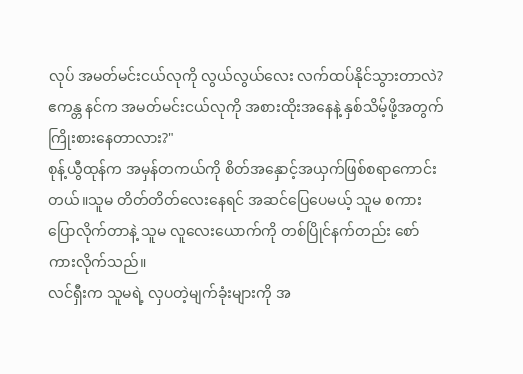လုပ် အမတ်မင်းငယ်လုကို လွယ်လွယ်လေး လက်ထပ်နိုင်သွားတာလဲ?ဧကန္တ နင်က အမတ်မင်းငယ်လုကို အစားထိုးအနေနဲ့ နှစ်သိမ့်ဖို့အတွက် ကြိုးစားနေတာလား?"
စုန့်ယွီထုန်က အမှန်တကယ်ကို စိတ်အနှောင့်အယှက်ဖြစ်စရာကောင်းတယ်။သူမ တိတ်တိတ်လေးနေရင် အဆင်ပြေပေမယ့် သူမ စကားပြောလိုက်တာနဲ့ သူမ လူလေးယောက်ကို တစ်ပြိုင်နက်တည်း စော်ကားလိုက်သည်။
လင်ရှီးက သူမရဲ့ လှပတဲ့မျက်ခုံးများကို အ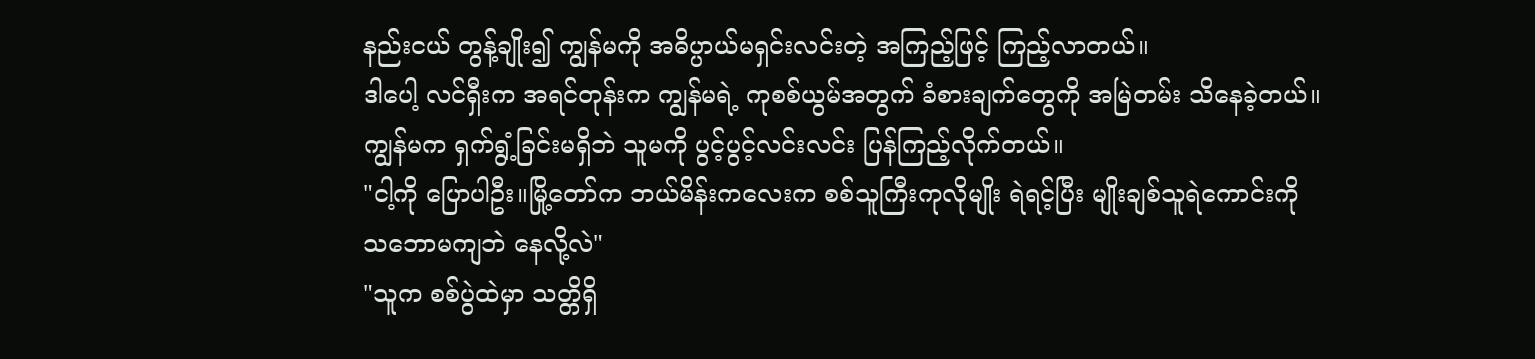နည်းငယ် တွန့်ချိုး၍ ကျွန်မကို အဓိပ္ပာယ်မရှင်းလင်းတဲ့ အကြည့်ဖြင့် ကြည့်လာတယ်။
ဒါပေါ့ လင်ရှီးက အရင်တုန်းက ကျွန်မရဲ့ ကုစစ်ယွမ်အတွက် ခံစားချက်တွေကို အမြဲတမ်း သိနေခဲ့တယ်။
ကျွန်မက ရှက်ရွံ့ခြင်းမရှိဘဲ သူမကို ပွင့်ပွင့်လင်းလင်း ပြန်ကြည့်လိုက်တယ်။
"ငါ့ကို ပြောပါဦး။မြို့တော်က ဘယ်မိန်းကလေးက စစ်သူကြီးကုလိုမျိုး ရဲရင့်ပြီး မျိုးချစ်သူရဲကောင်းကို သဘောမကျဘဲ နေလို့လဲ"
"သူက စစ်ပွဲထဲမှာ သတ္တိရှိ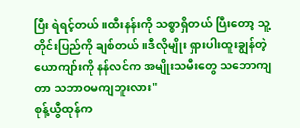ပြီး ရဲရင့်တယ်။ထီးနန်းကို သစ္စာရှိတယ် ပြီးတော့ သူ့တိုင်းပြည်ကို ချစ်တယ်။ဒီလိုမျိုး ရှားပါးထူးချွန်တဲ့ယောကျာ်းကို နန်လင်က အမျိုးသမီးတွေ သဘောကျတာ သဘာဝမကျဘူးလား"
စုန့်ယွီထုန်က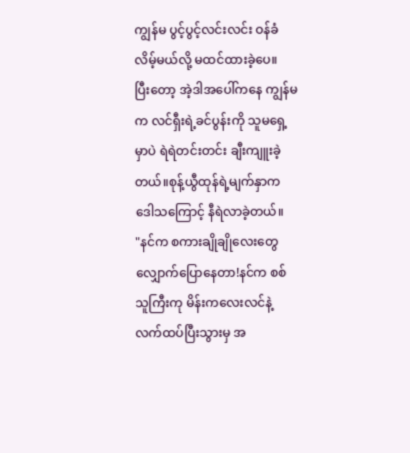ကျွန်မ ပွင့်ပွင့်လင်းလင်း ဝန်ခံလိမ့်မယ်လို့ မထင်ထားခဲ့ပေ။
ပြီးတော့ အဲ့ဒါအပေါ်ကနေ ကျွန်မက လင်ရှီးရဲ့ခင်ပွန်းကို သူမရှေ့မှာပဲ ရဲရဲတင်းတင်း ချီးကျူးခဲ့တယ်။စုန့်ယွီထုန်ရဲ့မျက်နှာက ဒေါသကြောင့် နီရဲလာခဲ့တယ်။
"နင်က စကားချိုချိုလေးတွေ လျှောက်ပြောနေတာ!နင်က စစ်သူကြီးကု မိန်းကလေးလင်နဲ့ လက်ထပ်ပြီးသွားမှ အ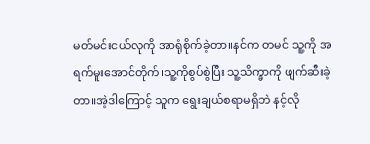မတ်မင်းငယ်လုကို အာရုံစိုက်ခဲ့တာ။နင်က တမင် သူ့ကို အရက်မူးအောင်တိုက်၊သူ့ကိုစွပ်စွဲပြီး သူ့သိက္ခာကို ဖျက်ဆီးခဲ့တာ။အဲ့ဒါကြောင့် သူက ရွေးချယ်စရာမရှိဘဲ နင့်လို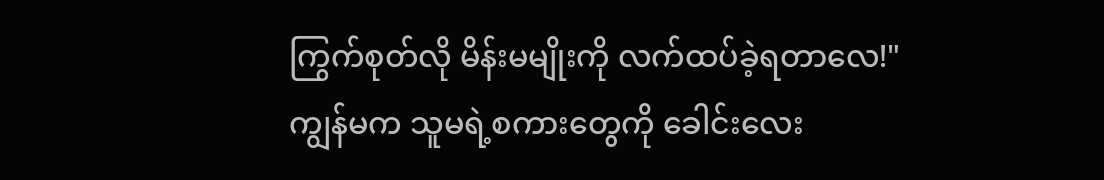ကြွက်စုတ်လို မိန်းမမျိုးကို လက်ထပ်ခဲ့ရတာလေ!"
ကျွန်မက သူမရဲ့စကားတွေကို ခေါင်းလေး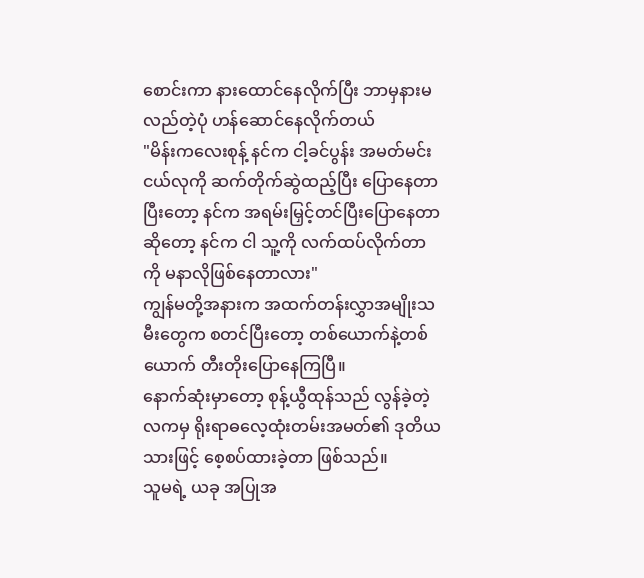စောင်းကာ နားထောင်နေလိုက်ပြီး ဘာမှနားမလည်တဲ့ပုံ ဟန်ဆောင်နေလိုက်တယ်
"မိန်းကလေးစုန့် နင်က ငါ့ခင်ပွန်း အမတ်မင်းငယ်လုကို ဆက်တိုက်ဆွဲထည့်ပြီး ပြောနေတာ ပြီးတော့ နင်က အရမ်းမြှင့်တင်ပြီးပြောနေတာဆိုတော့ နင်က ငါ သူ့ကို လက်ထပ်လိုက်တာကို မနာလိုဖြစ်နေတာလား"
ကျွန်မတို့အနားက အထက်တန်းလွှာအမျိုးသမီးတွေက စတင်ပြီးတော့ တစ်ယောက်နဲ့တစ်ယောက် တီးတိုးပြောနေကြပြီ။
နောက်ဆုံးမှာတော့ စုန့်ယွီထုန်သည် လွန်ခဲ့တဲ့လကမှ ရိုးရာဓလေ့ထုံးတမ်းအမတ်၏ ဒုတိယသားဖြင့် စေ့စပ်ထားခဲ့တာ ဖြစ်သည်။
သူမရဲ့ ယခု အပြုအ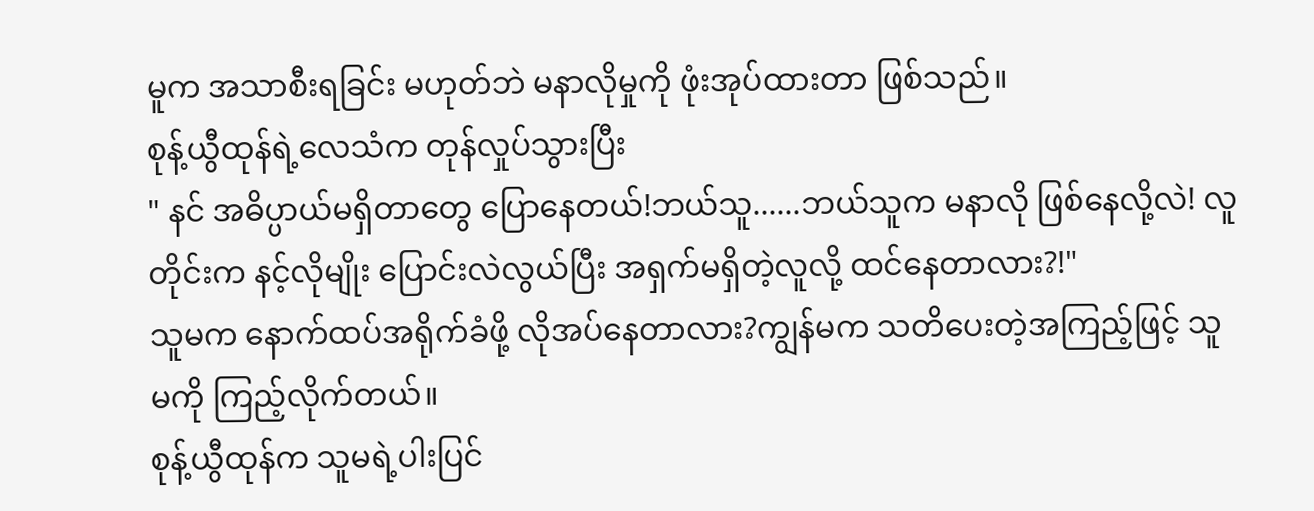မူက အသာစီးရခြင်း မဟုတ်ဘဲ မနာလိုမှုကို ဖုံးအုပ်ထားတာ ဖြစ်သည်။
စုန့်ယွီထုန်ရဲ့လေသံက တုန်လှုပ်သွားပြီး
" နင် အဓိပ္ပာယ်မရှိတာတွေ ပြောနေတယ်!ဘယ်သူ......ဘယ်သူက မနာလို ဖြစ်နေလို့လဲ! လူတိုင်းက နင့်လိုမျိုး ပြောင်းလဲလွယ်ပြီး အရှက်မရှိတဲ့လူလို့ ထင်နေတာလား?!"
သူမက နောက်ထပ်အရိုက်ခံဖို့ လိုအပ်နေတာလား?ကျွန်မက သတိပေးတဲ့အကြည့်ဖြင့် သူမကို ကြည့်လိုက်တယ်။
စုန့်ယွီထုန်က သူမရဲ့ပါးပြင်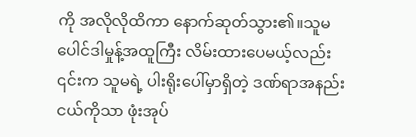ကို အလိုလိုထိကာ နောက်ဆုတ်သွား၏။သူမ ပေါင်ဒါမှုန့်အထူကြီး လိမ်းထားပေမယ့်လည်း ၎င်းက သူမရဲ့ ပါးရိုးပေါ်မှာရှိတဲ့ ဒဏ်ရာအနည်းငယ်ကိုသာ ဖုံးအုပ်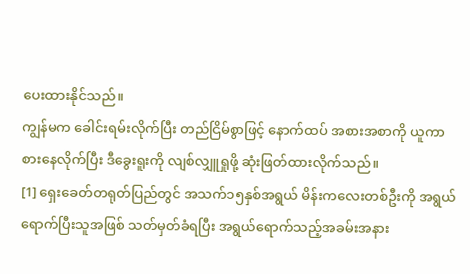ပေးထားနိုင်သည်။
ကျွန်မက ခေါင်းရမ်းလိုက်ပြီး တည်ငြိမ်စွာဖြင့် နောက်ထပ် အစားအစာကို ယူကာ စားနေလိုက်ပြီး ဒီခွေးရူးကို လျစ်လျှူရှုဖို့ ဆုံးဖြတ်ထားလိုက်သည်။
[1] ရှေးခေတ်တရုတ်ပြည်တွင် အသက်၁၅နှစ်အရွယ် မိန်းကလေးတစ်ဦးကို အရွယ်ရောက်ပြီးသူအဖြစ် သတ်မှတ်ခံရပြီး အရွယ်ရောက်သည့်အခမ်းအနား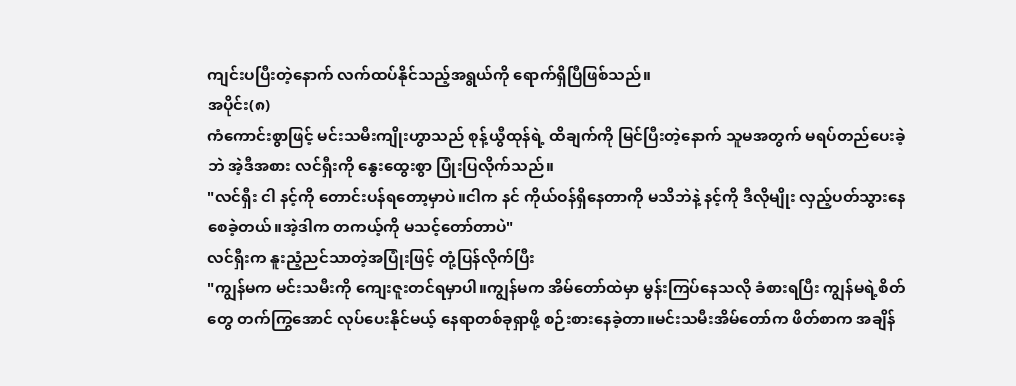ကျင်းပပြီးတဲ့နောက် လက်ထပ်နိုင်သည့်အရွယ်ကို ရောက်ရှိပြီဖြစ်သည်။
အပိုင်း(၈)
ကံကောင်းစွာဖြင့် မင်းသမီးကျိုးဟွာသည် စုန့်ယွီထုန်ရဲ့ ထိချက်ကို မြင်ပြီးတဲ့နောက် သူမအတွက် မရပ်တည်ပေးခဲ့ဘဲ အဲ့ဒီအစား လင်ရှီးကို နွေးထွေးစွာ ပြုံးပြလိုက်သည်။
"လင်ရှီး ငါ နင့်ကို တောင်းပန်ရတော့မှာပဲ။ငါက နင် ကိုယ်ဝန်ရှိနေတာကို မသိဘဲနဲ့ နင့်ကို ဒီလိုမျိုး လှည့်ပတ်သွားနေစေခဲ့တယ်။အဲ့ဒါက တကယ့်ကို မသင့်တော်တာပဲ"
လင်ရှီးက နူးညံ့ညင်သာတဲ့အပြုံးဖြင့် တုံ့ပြန်လိုက်ပြီး
"ကျွန်မက မင်းသမီးကို ကျေးဇူးတင်ရမှာပါ။ကျွန်မက အိမ်တော်ထဲမှာ မွန်းကြပ်နေသလို ခံစားရပြီး ကျွန်မရဲ့စိတ်တွေ တက်ကြွအောင် လုပ်ပေးနိုင်မယ့် နေရာတစ်ခုရှာဖို့ စဉ်းစားနေခဲ့တာ။မင်းသမီးအိမ်တော်က ဖိတ်စာက အချိန်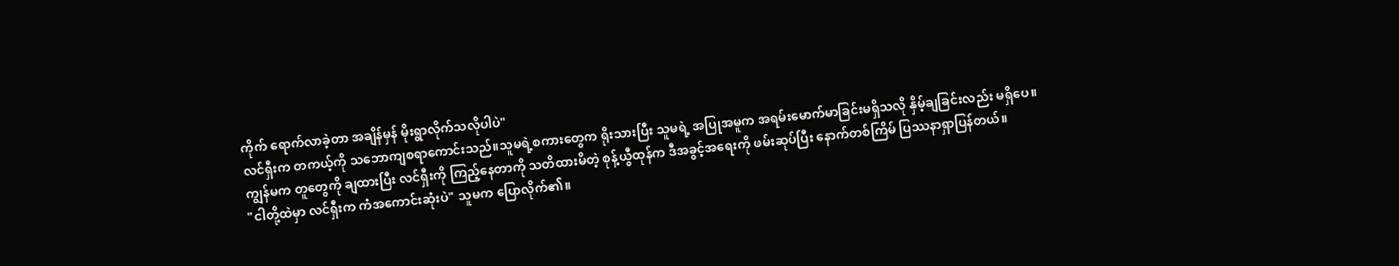ကိုက် ရောက်လာခဲ့တာ အချိန်မှန် မိုးရွာလိုက်သလိုပါပဲ"
လင်ရှီးက တကယ့်ကို သဘောကျစရာကောင်းသည်။သူမရဲ့စကားတွေက ရိုးသားပြီး သူမရဲ့ အပြုအမူက အရမ်းမောက်မာခြင်းမရှိသလို နှိမ့်ချခြင်းလည်း မရှိပေ။
ကျွန်မက တူတွေကို ချထားပြီး လင်ရှီးကို ကြည့်နေတာကို သတိထားမိတဲ့ စုန့်ယွီထုန်က ဒီအခွင့်အရေးကို ဖမ်းဆုပ်ပြီး နောက်တစ်ကြိမ် ပြဿနာရှာပြန်တယ်။
"ငါတို့ထဲမှာ လင်ရှီးက ကံအကောင်းဆုံးပဲ" သူမက ပြောလိုက်၏။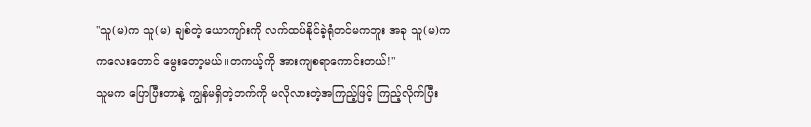"သူ(မ)က သူ(မ) ချစ်တဲ့ ယောကျာ်းကို လက်ထပ်နိုင်ခဲ့ရုံတင်မကဘူး အခု သူ(မ)က ကလေးတောင် မွေးတော့မယ်။တကယ့်ကို အားကျစရာကောင်းတယ်!"
သူမက ပြောပြီးတာနဲ့ ကျွန်မရှိတဲ့ဘက်ကို မလိုလားတဲ့အကြည့်ဖြင့် ကြည့်လိုက်ပြီး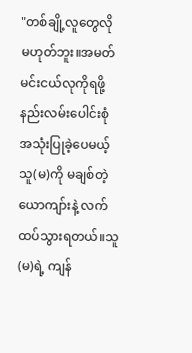"တစ်ချို့လူတွေလို မဟုတ်ဘူး။အမတ်မင်းငယ်လုကိုရဖို့ နည်းလမ်းပေါင်းစုံ အသုံးပြုခဲ့ပေမယ့် သူ(မ)ကို မချစ်တဲ့ ယောကျာ်းနဲ့ လက်ထပ်သွားရတယ်။သူ(မ)ရဲ့ ကျန်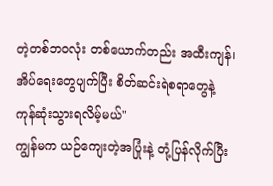တဲ့တစ်ဘဝလုံး တစ်ယောက်တည်း အထီးကျန်၊အိပ်ရေးတွေပျက်ပြီး စိတ်ဆင်းရဲစရာတွေနဲ့ ကုန်ဆုံးသွားရလိမ့်မယ်"
ကျွန်မက ယဉ်ကျေးတဲ့အပြုံးနဲ့ တုံ့ပြန်လိုက်ပြီး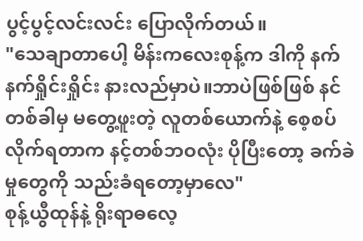ပွင့်ပွင့်လင်းလင်း ပြောလိုက်တယ်။
"သေချာတာပေါ့ မိန်းကလေးစုန့်က ဒါကို နက်နက်ရှိုင်းရှိုင်း နားလည်မှာပဲ။ဘာပဲဖြစ်ဖြစ် နင် တစ်ခါမှ မတွေ့ဖူးတဲ့ လူတစ်ယောက်နဲ့ စေ့စပ်လိုက်ရတာက နင့်တစ်ဘဝလုံး ပိုပြီးတော့ ခက်ခဲမှုတွေကို သည်းခံရတော့မှာလေ"
စုန့်ယွီထုန်နဲ့ ရိုးရာဓလေ့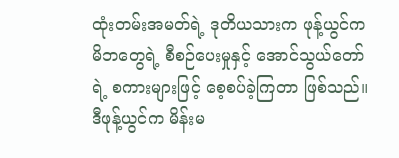ထုံးတမ်းအမတ်ရဲ့ ဒုတိယသားက ဖုန့်ယွင်က မိဘတွေရဲ့ စီစဉ်ပေးမှုနှင့် အောင်သွယ်တော်ရဲ့ စကားများဖြင့် စေ့စပ်ခဲ့ကြတာ ဖြစ်သည်။
ဒီဖုန့်ယွင်က မိန်းမ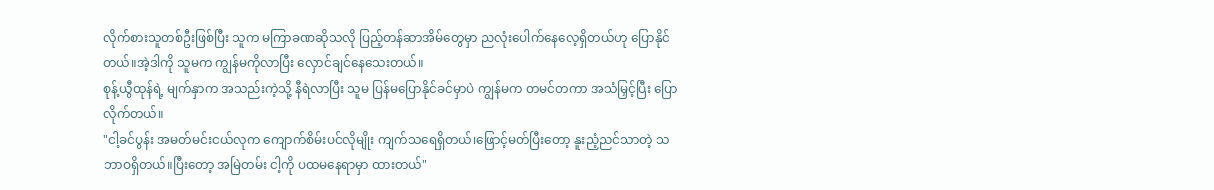လိုက်စားသူတစ်ဦးဖြစ်ပြီး သူက မကြာခဏဆိုသလို ပြည့်တန်ဆာအိမ်တွေမှာ ညလုံးပေါက်နေလေ့ရှိတယ်ဟု ပြောနိုင်တယ်။အဲ့ဒါကို သူမက ကျွန်မကိုလာပြီး လှောင်ချင်နေသေးတယ်။
စုန့်ယွီထုန်ရဲ့ မျက်နှာက အသည်းကဲ့သို့ နီရဲလာပြီး သူမ ပြန်မပြောနိုင်ခင်မှာပဲ ကျွန်မက တမင်တကာ အသံမြှင့်ပြီး ပြောလိုက်တယ်။
"ငါ့ခင်ပွန်း အမတ်မင်းငယ်လုက ကျောက်စိမ်းပင်လိုမျိုး ကျက်သရေရှိတယ်၊ဖြောင့်မတ်ပြီးတော့ နူးညံ့ညင်သာတဲ့ သဘာဝရှိတယ်။ပြီးတော့ အမြဲတမ်း ငါ့ကို ပထမနေရာမှာ ထားတယ်"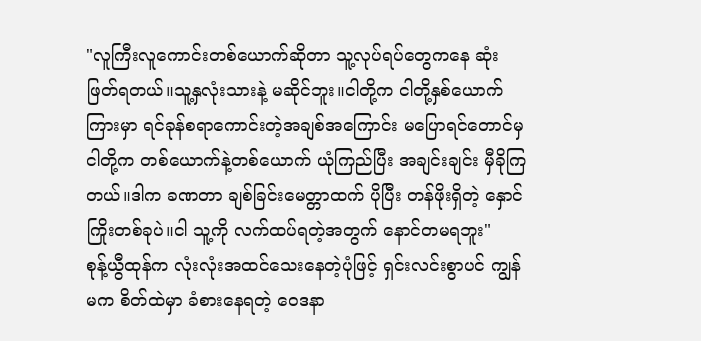"လူကြီးလူကောင်းတစ်ယောက်ဆိုတာ သူ့လုပ်ရပ်တွေကနေ ဆုံးဖြတ်ရတယ်။သူ့နှလုံးသားနဲ့ မဆိုင်ဘူး။ငါတို့က ငါတို့နှစ်ယောက်ကြားမှာ ရင်ခုန်စရာကောင်းတဲ့အချစ်အကြောင်း မပြောရင်တောင်မှ ငါတို့က တစ်ယောက်နဲ့တစ်ယောက် ယုံကြည်ပြီး အချင်းချင်း မှီခိုကြတယ်။ဒါက ခဏတာ ချစ်ခြင်းမေတ္တာထက် ပိုပြီး တန်ဖိုးရှိတဲ့ နှောင်ကြိုးတစ်ခုပဲ။ငါ သူ့ကို လက်ထပ်ရတဲ့အတွက် နောင်တမရဘူး"
စုန့်ယွီထုန်က လုံးလုံးအထင်သေးနေတဲ့ပုံဖြင့် ရှင်းလင်းစွာပင် ကျွန်မက စိတ်ထဲမှာ ခံစားနေရတဲ့ ဝေဒနာ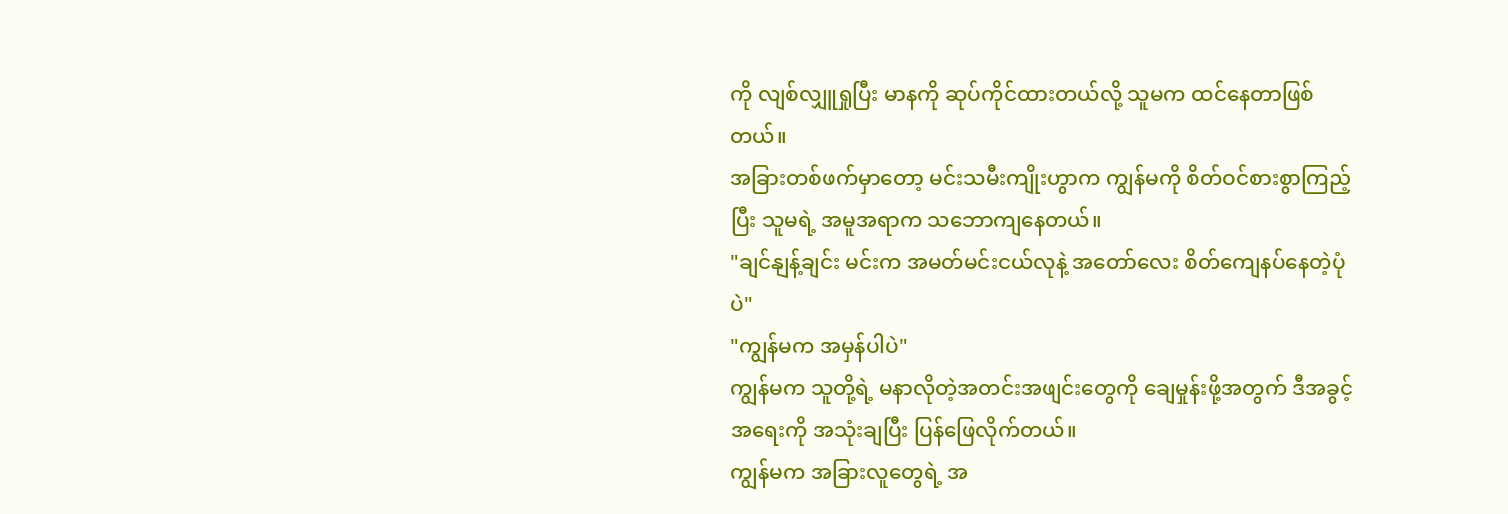ကို လျစ်လျှူရှုပြီး မာနကို ဆုပ်ကိုင်ထားတယ်လို့ သူမက ထင်နေတာဖြစ်တယ်။
အခြားတစ်ဖက်မှာတော့ မင်းသမီးကျိုးဟွာက ကျွန်မကို စိတ်ဝင်စားစွာကြည့်ပြီး သူမရဲ့ အမူအရာက သဘောကျနေတယ်။
"ချင်နျန့်ချင်း မင်းက အမတ်မင်းငယ်လုနဲ့ အတော်လေး စိတ်ကျေနပ်နေတဲ့ပုံပဲ"
"ကျွန်မက အမှန်ပါပဲ"
ကျွန်မက သူတို့ရဲ့ မနာလိုတဲ့အတင်းအဖျင်းတွေကို ချေမှုန်းဖို့အတွက် ဒီအခွင့်အရေးကို အသုံးချပြီး ပြန်ဖြေလိုက်တယ်။
ကျွန်မက အခြားလူတွေရဲ့ အ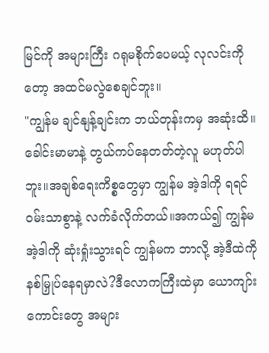မြင်ကို အများကြီး ဂရုမစိုက်ပေမယ့် လုလင်းကိုတော့ အထင်မလွဲစေချင်ဘူး။
"ကျွန်မ ချင်နျန့်ချင်းက ဘယ်တုန်းကမှ အဆုံးထိ။ခေါင်းမာမာနဲ့ တွယ်ကပ်နေတတ်တဲ့လူ မဟုတ်ပါဘူး။အချစ်ရေးကိစ္စတွေမှာ ကျွန်မ အဲ့ဒါကို ရရင် ဝမ်းသာစွာနဲ့ လက်ခံလိုက်တယ်။အကယ်၍ ကျွန်မ အဲ့ဒါကို ဆုံးရှုံးသွားရင် ကျွန်မက ဘာလို့ အဲ့ဒီထဲကို နစ်မြှုပ်နေရမှာလဲ?ဒီလောကကြီးထဲမှာ ယောကျာ်းကောင်းတွေ အများ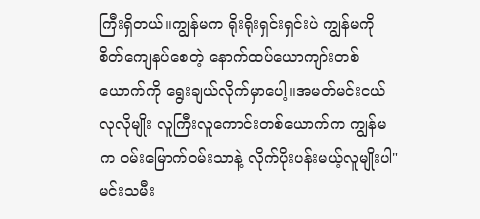ကြီးရှိတယ်။ကျွန်မက ရိုးရိုးရှင်းရှင်းပဲ ကျွန်မကို စိတ်ကျေနပ်စေတဲ့ နောက်ထပ်ယောကျာ်းတစ်ယောက်ကို ရွေးချယ်လိုက်မှာပေါ့။အမတ်မင်းငယ်လုလိုမျိုး လူကြီးလူကောင်းတစ်ယောက်က ကျွန်မက ဝမ်းမြောက်ဝမ်းသာနဲ့ လိုက်ပိုးပန်းမယ့်လူမျိုးပါ"
မင်းသမီး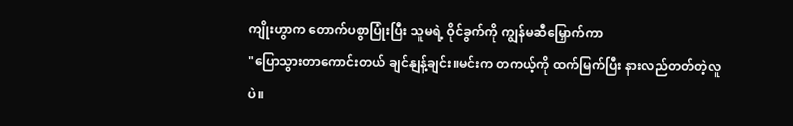ကျိုးဟွာက တောက်ပစွာပြုံးပြီး သူမရဲ့ ဝိုင်ခွက်ကို ကျွန်မဆီမြှောက်ကာ
"ပြောသွားတာကောင်းတယ် ချင်နျန့်ချင်း။မင်းက တကယ့်ကို ထက်မြက်ပြီး နားလည်တတ်တဲ့လူပဲ။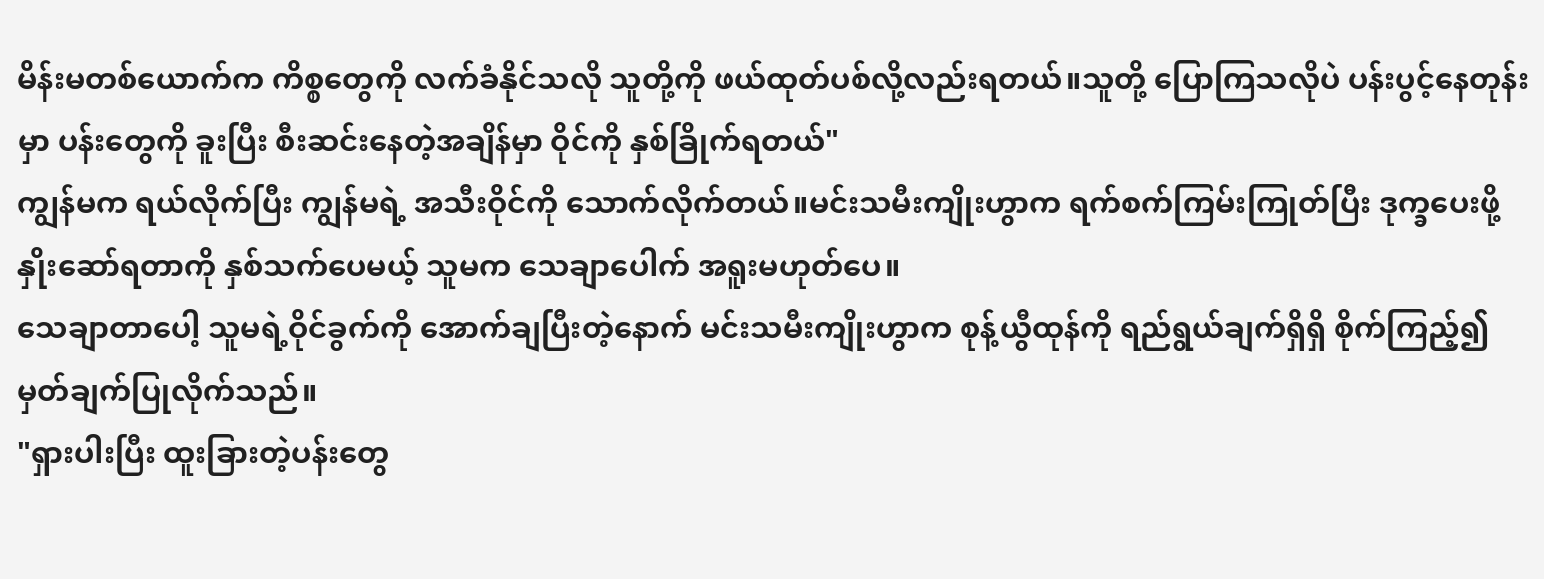မိန်းမတစ်ယောက်က ကိစ္စတွေကို လက်ခံနိုင်သလို သူတို့ကို ဖယ်ထုတ်ပစ်လို့လည်းရတယ်။သူတို့ ပြောကြသလိုပဲ ပန်းပွင့်နေတုန်းမှာ ပန်းတွေကို ခူးပြီး စီးဆင်းနေတဲ့အချိန်မှာ ဝိုင်ကို နှစ်ခြိုက်ရတယ်"
ကျွန်မက ရယ်လိုက်ပြီး ကျွန်မရဲ့ အသီးဝိုင်ကို သောက်လိုက်တယ်။မင်းသမီးကျိုးဟွာက ရက်စက်ကြမ်းကြုတ်ပြီး ဒုက္ခပေးဖို့ နှိုးဆော်ရတာကို နှစ်သက်ပေမယ့် သူမက သေချာပေါက် အရူးမဟုတ်ပေ။
သေချာတာပေါ့ သူမရဲ့ဝိုင်ခွက်ကို အောက်ချပြီးတဲ့နောက် မင်းသမီးကျိုးဟွာက စုန့်ယွီထုန်ကို ရည်ရွယ်ချက်ရှိရှိ စိုက်ကြည့်၍ မှတ်ချက်ပြုလိုက်သည်။
"ရှားပါးပြီး ထူးခြားတဲ့ပန်းတွေ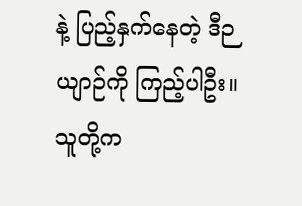နဲ့ ပြည့်နှက်နေတဲ့ ဒီဉယျာဉ်ကို ကြည့်ပါဦး။သူတို့က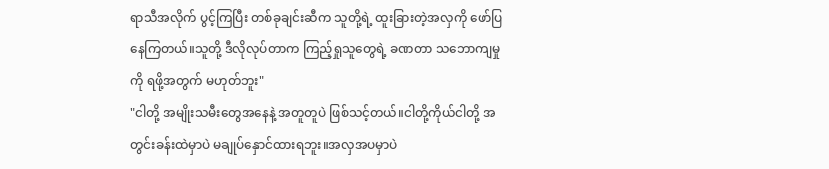ရာသီအလိုက် ပွင့်ကြပြီး တစ်ခုချင်းဆီက သူတို့ရဲ့ ထူးခြားတဲ့အလှကို ဖော်ပြနေကြတယ်။သူတို့ ဒီလိုလုပ်တာက ကြည့်ရှုသူတွေရဲ့ ခဏတာ သဘောကျမှုကို ရဖို့အတွက် မဟုတ်ဘူး"
"ငါတို့ အမျိုးသမီးတွေအနေနဲ့ အတူတူပဲ ဖြစ်သင့်တယ်။ငါတို့ကိုယ်ငါတို့ အတွင်းခန်းထဲမှာပဲ မချုပ်နှောင်ထားရဘူး။အလှအပမှာပဲ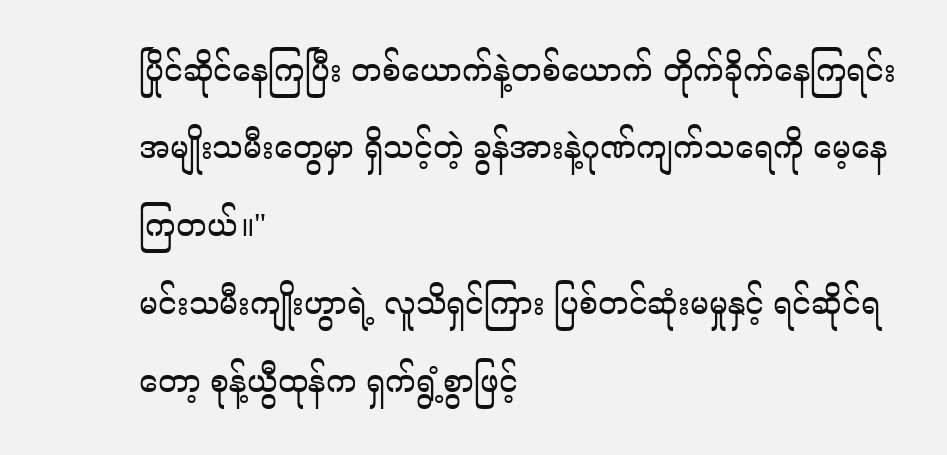ပြိုင်ဆိုင်နေကြပြီး တစ်ယောက်နဲ့တစ်ယောက် တိုက်ခိုက်နေကြရင်း အမျိုးသမီးတွေမှာ ရှိသင့်တဲ့ ခွန်အားနဲ့ဂုဏ်ကျက်သရေကို မေ့နေကြတယ်။"
မင်းသမီးကျိုးဟွာရဲ့ လူသိရှင်ကြား ပြစ်တင်ဆုံးမမှုနှင့် ရင်ဆိုင်ရတော့ စုန့်ယွီထုန်က ရှက်ရွံ့စွာဖြင့်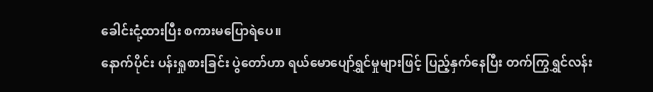ခေါင်းငုံ့ထားပြီး စကားမပြောရဲပေ။
နောက်ပိုင်း ပန်းရှုစားခြင်း ပွဲတော်ဟာ ရယ်မောပျော်ရွှင်မှုများဖြင့် ပြည့်နှက်နေပြီး တက်ကြွရွှင်လန်း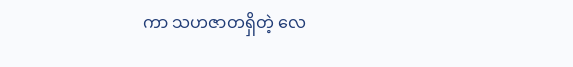ကာ သဟဇာတရှိတဲ့ လေ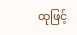ထုဖြင့်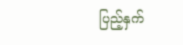ပြည့်နှက်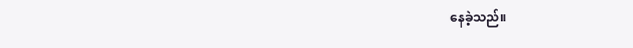နေခဲ့သည်။